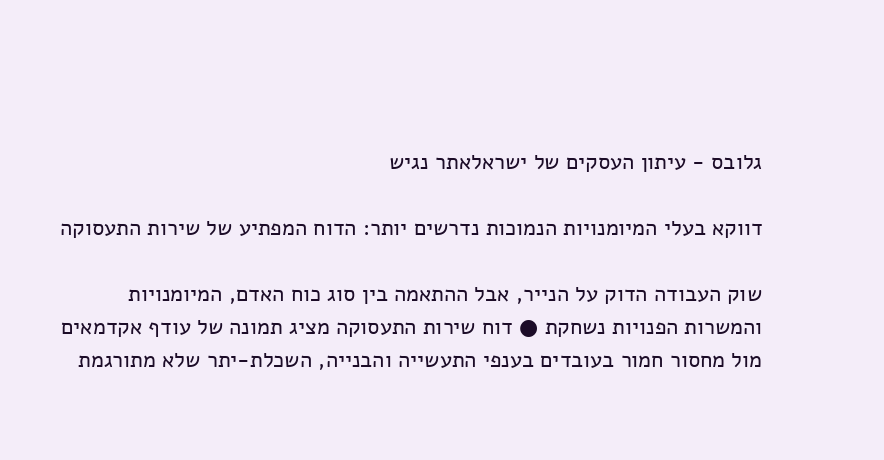גלובס - עיתון העסקים של ישראלאתר נגיש

דווקא בעלי המיומנויות הנמוכות נדרשים יותר: הדוח המפתיע של שירות התעסוקה

שוק העבודה הדוק על הנייר, אבל ההתאמה בין סוג כוח האדם, המיומנויות והמשרות הפנויות נשחקת ● דוח שירות התעסוקה מציג תמונה של עודף אקדמאים מול מחסור חמור בעובדים בענפי התעשייה והבנייה, השכלת-יתר שלא מתורגמת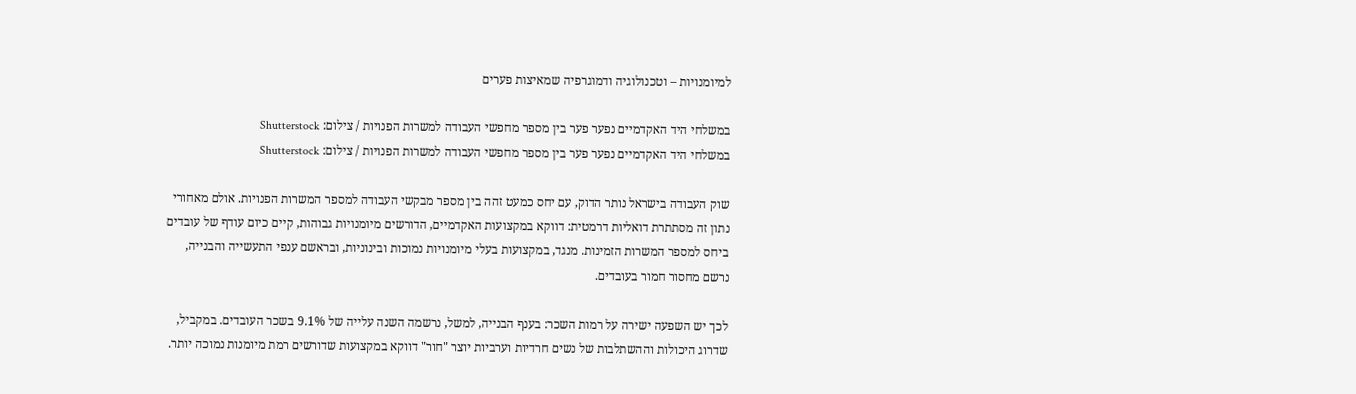למיומנויות – וטכנולוגיה ודמוגרפיה שמאיצות פערים

במשלחי היד האקדמיים נפער פער בין מספר מחפשי העבודה למשרות הפנויות / צילום: Shutterstock
במשלחי היד האקדמיים נפער פער בין מספר מחפשי העבודה למשרות הפנויות / צילום: Shutterstock

שוק העבודה בישראל נותר הדוק, עם יחס כמעט זהה בין מספר מבקשי העבודה למספר המשרות הפנויות. אולם מאחורי נתון זה מסתתרת דואליות דרמטית: דווקא במקצועות האקדמיים, הדורשים מיומנויות גבוהות, קיים כיום עודף של עובדים ביחס למספר המשרות הזמינות. מנגד, במקצועות בעלי מיומנויות נמוכות ובינוניות, ובראשם ענפי התעשייה והבנייה, נרשם מחסור חמור בעובדים.

לכך יש השפעה ישירה על רמות השכר: בענף הבנייה, למשל, נרשמה השנה עלייה של 9.1% בשכר העובדים. במקביל, שדרוג היכולות וההשתלבות של נשים חרדיות וערביות יוצר "חור" דווקא במקצועות שדורשים רמת מיומנות נמוכה יותר.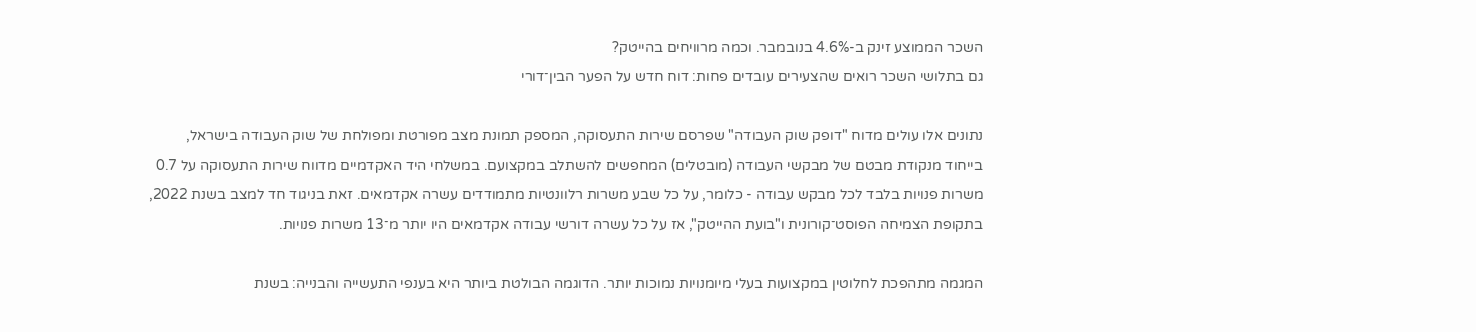השכר הממוצע זינק ב-4.6% בנובמבר. וכמה מרוויחים בהייטק?
גם בתלושי השכר רואים שהצעירים עובדים פחות: דוח חדש על הפער הבין־דורי

נתונים אלו עולים מדוח "דופק שוק העבודה" שפרסם שירות התעסוקה, המספק תמונת מצב מפורטת ומפולחת של שוק העבודה בישראל, בייחוד מנקודת מבטם של מבקשי העבודה (מובטלים) המחפשים להשתלב במקצועם. במשלחי היד האקדמיים מדווח שירות התעסוקה על 0.7 משרות פנויות בלבד לכל מבקש עבודה - כלומר, על כל שבע משרות רלוונטיות מתמודדים עשרה אקדמאים. זאת בניגוד חד למצב בשנת 2022, בתקופת הצמיחה הפוסט־קורונית ו"בועת ההייטק", אז על כל עשרה דורשי עבודה אקדמאים היו יותר מ־13 משרות פנויות.

המגמה מתהפכת לחלוטין במקצועות בעלי מיומנויות נמוכות יותר. הדוגמה הבולטת ביותר היא בענפי התעשייה והבנייה: בשנת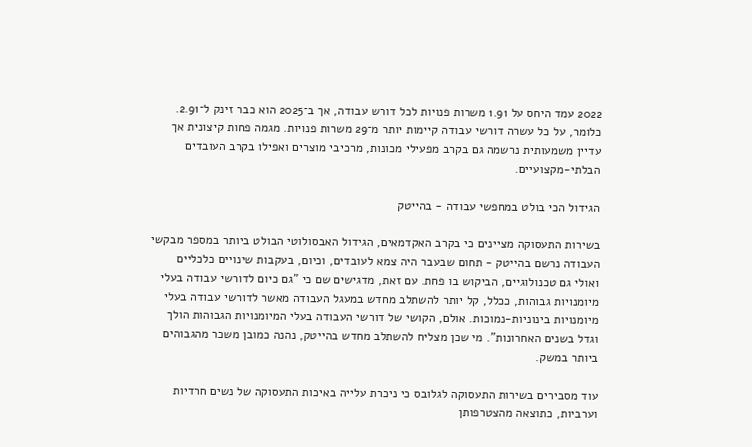2022 עמד היחס על 1.91 משרות פנויות לכל דורש עבודה, אך ב־2025 הוא כבר זינק ל־2.91. כלומר, על כל עשרה דורשי עבודה קיימות יותר מ־29 משרות פנויות. מגמה פחות קיצונית אך עדיין משמעותית נרשמה גם בקרב מפעילי מכונות, מרכיבי מוצרים ואפילו בקרב העובדים הבלתי-מקצועיים.

הגידול הכי בולט במחפשי עבודה - בהייטק

בשירות התעסוקה מציינים כי בקרב האקדמאים, הגידול האבסולוטי הבולט ביותר במספר מבקשי העבודה נרשם בהייטק - תחום שבעבר היה צמא לעובדים, וכיום, בעקבות שינויים כלכליים ואולי גם טכנולוגיים, הביקוש בו פחת. עם זאת, מדגישים שם כי "גם כיום לדורשי עבודה בעלי מיומנויות גבוהות, ככלל, קל יותר להשתלב מחדש במעגל העבודה מאשר לדורשי עבודה בעלי מיומנויות בינוניות-נמוכות. אולם, הקושי של דורשי העבודה בעלי המיומנויות הגבוהות הולך וגדל בשנים האחרונות". מי שכן מצליח להשתלב מחדש בהייטק, נהנה כמובן משכר מהגבוהים ביותר במשק.

עוד מסבירים בשירות התעסוקה לגלובס כי ניכרת עלייה באיכות התעסוקה של נשים חרדיות וערביות, כתוצאה מהצטרפותן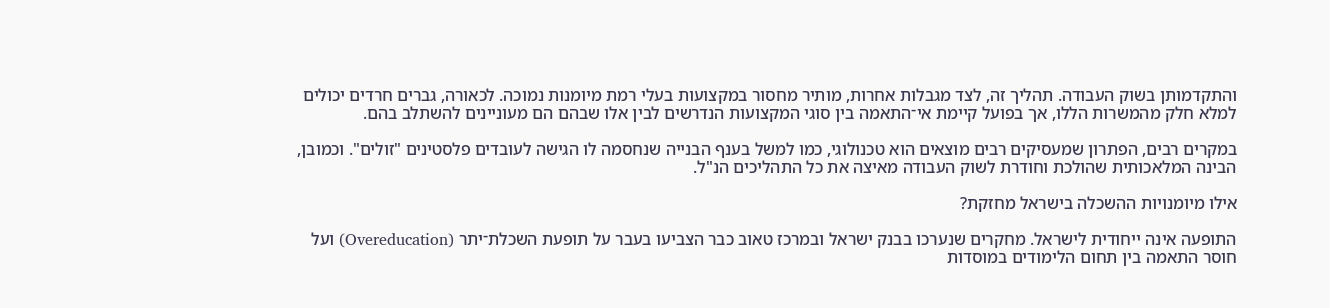והתקדמותן בשוק העבודה. תהליך זה, לצד מגבלות אחרות, מותיר מחסור במקצועות בעלי רמת מיומנות נמוכה. לכאורה, גברים חרדים יכולים למלא חלק מהמשרות הללו, אך בפועל קיימת אי־התאמה בין סוגי המקצועות הנדרשים לבין אלו שבהם הם מעוניינים להשתלב בהם.

במקרים רבים, הפתרון שמעסיקים רבים מוצאים הוא טכנולוגי, כמו למשל בענף הבנייה שנחסמה לו הגישה לעובדים פלסטינים "זולים". וכמובן, הבינה המלאכותית שהולכת וחודרת לשוק העבודה מאיצה את כל התהליכים הנ"ל.

אילו מיומנויות ההשכלה בישראל מחזקת?

התופעה אינה ייחודית לישראל. מחקרים שנערכו בבנק ישראל ובמרכז טאוב כבר הצביעו בעבר על תופעת השכלת־יתר (Overeducation) ועל חוסר התאמה בין תחום הלימודים במוסדות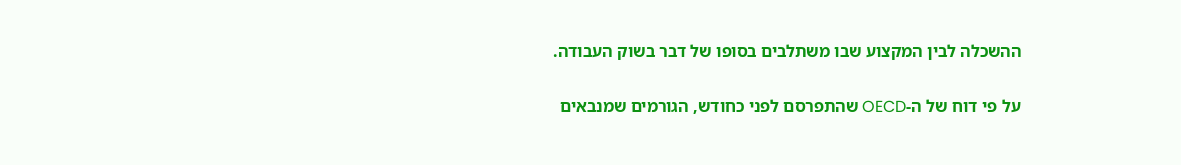ההשכלה לבין המקצוע שבו משתלבים בסופו של דבר בשוק העבודה.

על פי דוח של ה-OECD שהתפרסם לפני כחודש, הגורמים שמנבאים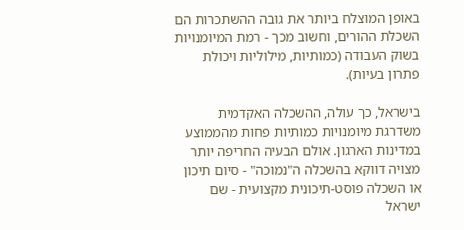באופן המוצלח ביותר את גובה ההשתכרות הם השכלת ההורים, וחשוב מכך - רמת המיומנויות בשוק העבודה (כמותיות, מילוליות ויכולת פתרון בעיות).

בישראל, כך עולה, ההשכלה האקדמית משדרגת מיומנויות כמותיות פחות מהממוצע במדינות הארגון. אולם הבעיה החריפה יותר מצויה דווקא בהשכלה ה"נמוכה" - סיום תיכון או השכלה פוסט-תיכונית מקצועית - שם ישראל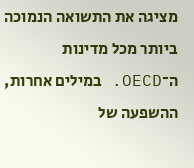מציגה את התשואה הנמוכה ביותר מכל מדינות ה־OECD. במילים אחרות, ההשפעה של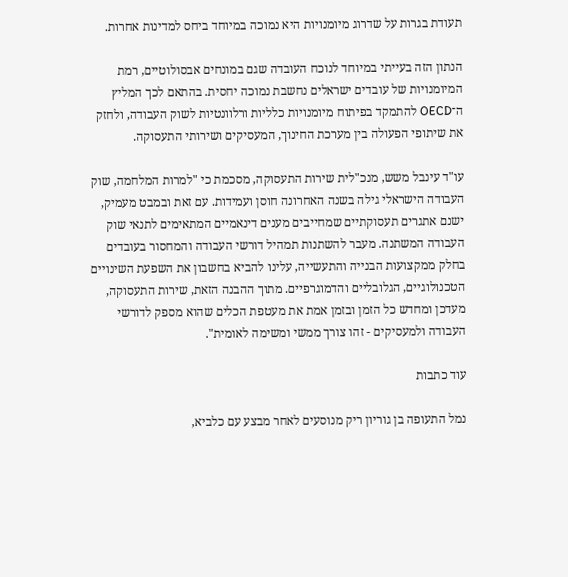תעודת בגרות על שדרוג מיומנויות היא נמוכה במיוחד ביחס למדינות אחרות.

הנתון הזה בעייתי במיוחד לנוכח העובדה שגם במונחים אבסולוטיים, רמת המיומנויות של עובדים ישראלים נחשבת נמוכה יחסית. בהתאם לכך המליץ ה־OECD להתמקד בפיתוח מיומנויות כלליות ורלוונטיות לשוק העבודה, ולחזק את שיתופי הפעולה בין מערכת החינוך, המעסיקים ושירותי התעסוקה.

עו"ד עינבל משש, מנכ"לית שירות התעסוקה, מסכמת כי "למרות המלחמה, שוק העבודה הישראלי גילה בשנה האחרונה חוסן ועמידות. עם זאת ובמבט מעמיק, ישנם אתגרים תעסוקתיים שמחייבים מענים דינאמיים המתאימים לתנאי שוק העבודה המשתנה. מעבר להשתנות תמהיל דורשי העבודה והמחסור בעובדים בחלק ממקצועות הבנייה והתעשייה, עלינו להביא בחשבון את השפעת השינויים הטכנולוגיים, הגלובליים והדמוגרפיים. מתוך ההבנה הזאת, שירות התעסוקה, מעדכן ומחדש כל הזמן ובזמן אמת את מעטפת הכלים שהוא מספק לדורשי העבודה ולמעסיקים - זהו צורך ממשי ומשימה לאומית".

עוד כתבות

נמל התעופה בן גוריון ריק מנוסעים לאחר מבצע עם כלביא,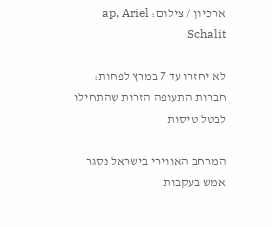ארכיון / צילום: ap, Ariel Schalit

לא יחזרו עד 7 במרץ לפחות: חברות התעופה הזרות שהתחילו לבטל טיסות

המרחב האווירי בישראל נסגר אמש בעקבות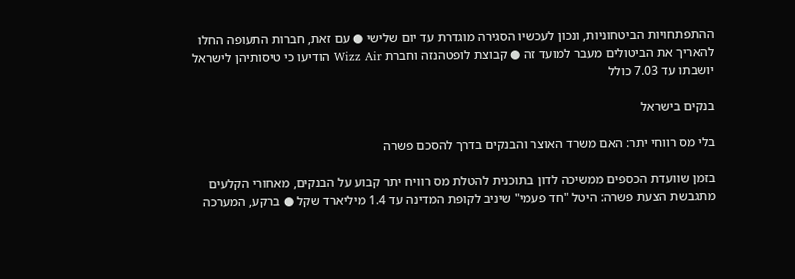ההתפתחויות הביטחוניות, ונכון לעכשיו הסגירה מוגדרת עד יום שלישי ● עם זאת, חברות התעופה החלו להאריך את הביטולים מעבר למועד זה ● קבוצת לופטהנזה וחברת Wizz Air הודיעו כי טיסותיהן לישראל יושבתו עד 7.03 כולל

בנקים בישראל

בלי מס רווחי יתר: האם משרד האוצר והבנקים בדרך להסכם פשרה

בזמן שוועדת הכספים ממשיכה לדון בתוכנית להטלת מס רוויח יתר קבוע על הבנקים, מאחורי הקלעים מתגבשת הצעת פשרה: היטל "חד פעמי" שיניב לקופת המדינה עד 1.4 מיליארד שקל ● ברקע, המערכה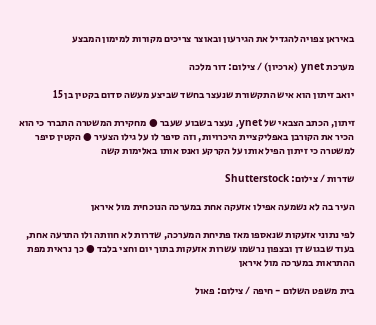באיראן צפויה להגדיל את הגירעון ובאוצר צריכים מקורות למימון המבצע

מערכת ynet (ארכיון) / צילום: דור מלכה

יואב זיתון הוא איש התקשורת שנעצר בחשד שביצע מעשה סדום בקטין בן 15

זיתון, הכתב הצבאי של ynet, נעצר בשבוע שעבר ● מחקירת המשטרה התברר כי הוא הכיר את הקורבן באפליקציית היכרויות, וזה סיפר לו על גילו הצעיר ● הקטין סיפר למשטרה כי זיתון הפיל אותו על הקרקע ואנס אותו באלימות קשה

שדרות / צילום: Shutterstock

העיר בה לא נשמעה אפילו אזעקה אחת במערכה הנוכחית מול איראן

לפי נתוני אזעקות שנאספו מאז פתיחת המערכה, שדרות לא חוותה ולו התרעה אחת, בעוד שבגוש דן ובצפון נרשמו עשרות אזעקות בתוך יום וחצי בלבד ● כך נראית מפת ההתראות במערכה מול איראן

בית משפט השלום - חיפה / צילום: פאול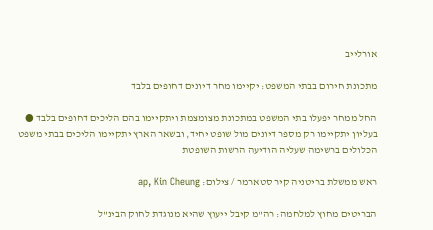אורלייב

מתכונת חירום בבתי המשפט: יקיימו מחר דיונים דחופים בלבד

החל ממחר יפעלו בתי המשפט במתכונת מצומצמת ויתקיימו בהם הליכים דחופים בלבד ● בעליון יתקיימו רק מספר דיונים מול שופט יחיד, ובשאר הארץ יתקיימו הליכים בבתי משפט הכלולים ברשימה שעליה הודיעה הרשות השופטת

ראש ממשלת בריטניה קיר סטארמר / צילום: ap, Kin Cheung

הבריטים מחוץ למלחמה: רה"מ קיבל ייעוץ שהיא מנוגדת לחוק הבינ"ל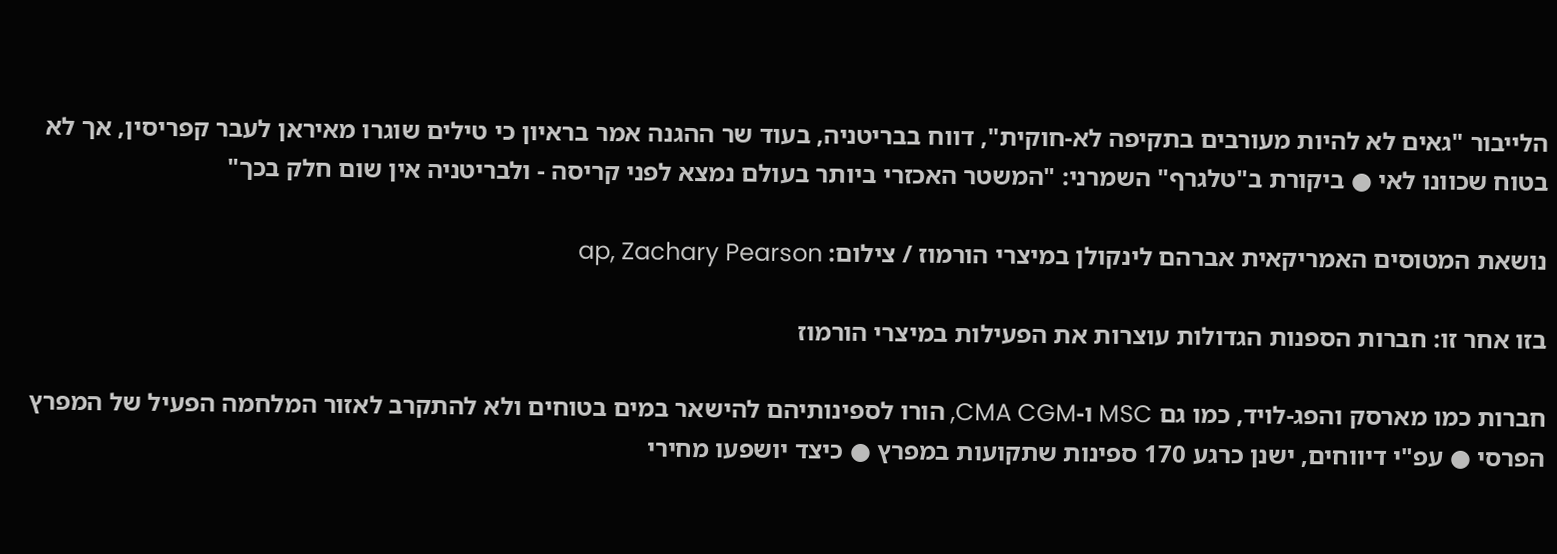הלייבור "גאים לא להיות מעורבים בתקיפה לא-חוקית", דווח בבריטניה, בעוד שר ההגנה אמר בראיון כי טילים שוגרו מאיראן לעבר קפריסין, אך לא בטוח שכוונו לאי ● ביקורת ב"טלגרף" השמרני: "המשטר האכזרי ביותר בעולם נמצא לפני קריסה - ולבריטניה אין שום חלק בכך"

נושאת המטוסים האמריקאית אברהם לינקולן במיצרי הורמוז / צילום: ap, Zachary Pearson

בזו אחר זו: חברות הספנות הגדולות עוצרות את הפעילות במיצרי הורמוז

חברות כמו מארסק והפג-לויד, כמו גם MSC ו-CMA CGM, הורו לספינותיהם להישאר במים בטוחים ולא להתקרב לאזור המלחמה הפעיל של המפרץ הפרסי ● עפ"י דיווחים, ישנן כרגע 170 ספינות שתקועות במפרץ ● כיצד יושפעו מחירי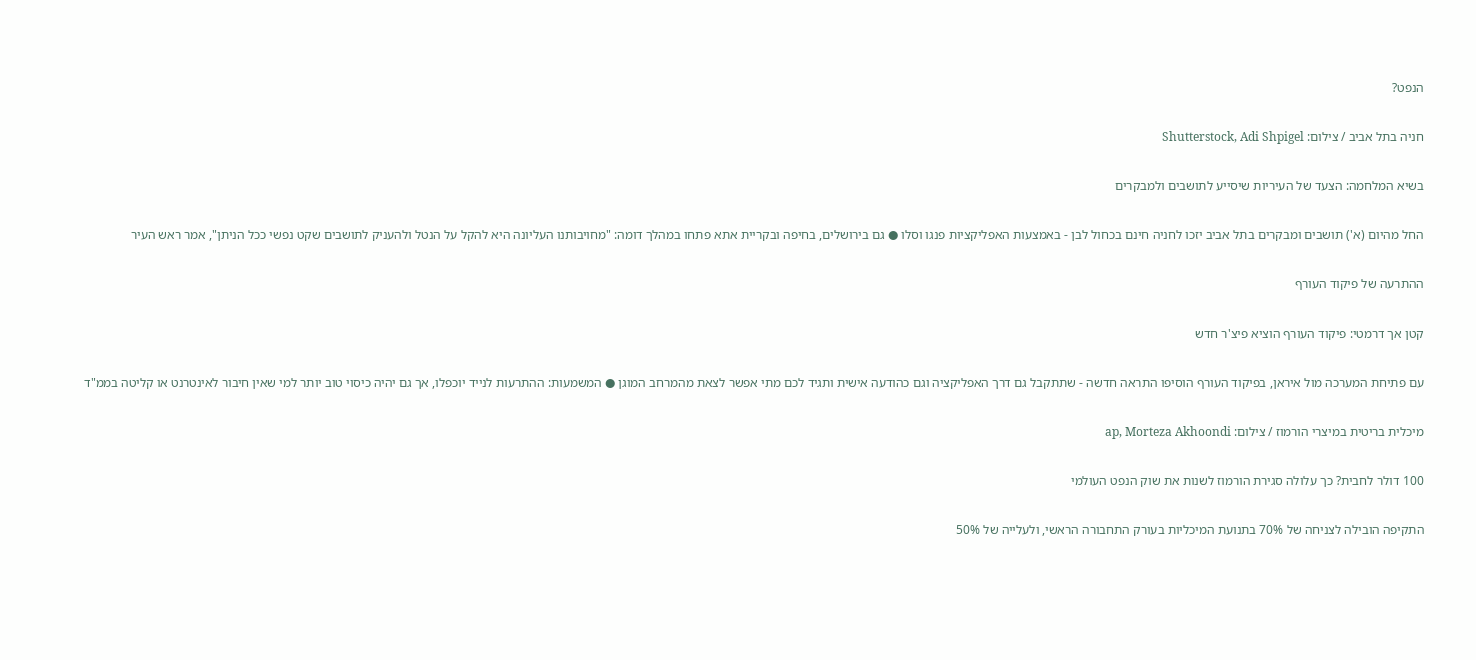הנפט?

חניה בתל אביב / צילום: Shutterstock, Adi Shpigel

בשיא המלחמה: הצעד של העיריות שיסייע לתושבים ולמבקרים

החל מהיום (א') תושבים ומבקרים בתל אביב יזכו לחניה חינם בכחול לבן - באמצעות האפליקציות פנגו וסלו ● גם בירושלים, בחיפה ובקריית אתא פתחו במהלך דומה: "מחויבותנו העליונה היא להקל על הנטל ולהעניק לתושבים שקט נפשי ככל הניתן", אמר ראש העיר

ההתרעה של פיקוד העורף

קטן אך דרמטי: פיקוד העורף הוציא פיצ'ר חדש

עם פתיחת המערכה מול איראן, בפיקוד העורף הוסיפו התראה חדשה - שתתקבל גם דרך האפליקציה וגם כהודעה אישית ותגיד לכם מתי אפשר לצאת מהמרחב המוגן ● המשמעות: ההתרעות לנייד יוכפלו, אך גם יהיה כיסוי טוב יותר למי שאין חיבור לאינטרנט או קליטה בממ"ד

מיכלית בריטית במיצרי הורמוז / צילום: ap, Morteza Akhoondi

100 דולר לחבית? כך עלולה סגירת הורמוז לשנות את שוק הנפט העולמי

התקיפה הובילה לצניחה של 70% בתנועת המיכליות בעורק התחבורה הראשי, ולעלייה של 50%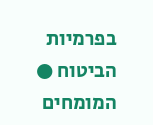בפרמיות הביטוח ● המומחים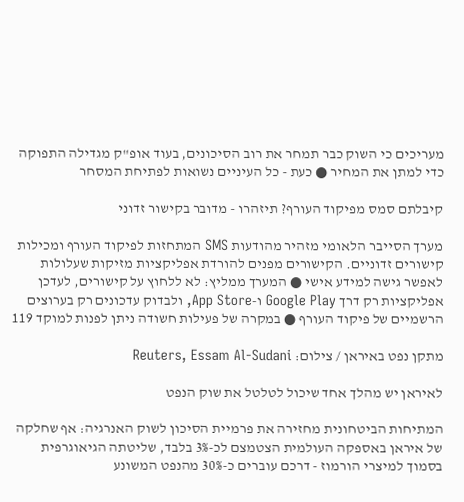מעריכים כי השוק כבר תמחר את רוב הסיכונים, בעוד אופ"ק מגדילה התפוקה כדי למתן את המחיר ● כעת - כל העיניים נשואות לפתיחת המסחר

קיבלתם סמס מפיקוד העורף? תיזהרו - מדובר בקישור זדוני

מערך הסייבר הלאומי מזהיר מהודעות SMS המתחזות לפיקוד העורף ומכילות קישורים זדוניים. הקישורים מפנים להורדת אפליקציות מזיקות שעלולות לאפשר גישה למידע אישי ● המערך ממליץ: לא ללחוץ על קישורים, לעדכן אפליקציות רק דרך Google Play ו-App Store, ולבדוק עדכונים רק בערוצים הרשמיים של פיקוד העורף ● במקרה של פעילות חשודה ניתן לפנות למוקד 119

מתקן נפט באיראן / צילום: Reuters, Essam Al-Sudani

לאיראן יש מהלך אחד שיכול לטלטל את שוק הנפט

המתיחות הביטחונית מחזירה את פרמיית הסיכון לשוק האנרגיה: אף שחלקה של איראן באספקה העולמית הצטמצם לכ-3% בלבד, שליטתה הגיאוגרפית בסמוך למיצרי הורמוז - דרכם עוברים כ-30% מהנפט המשונע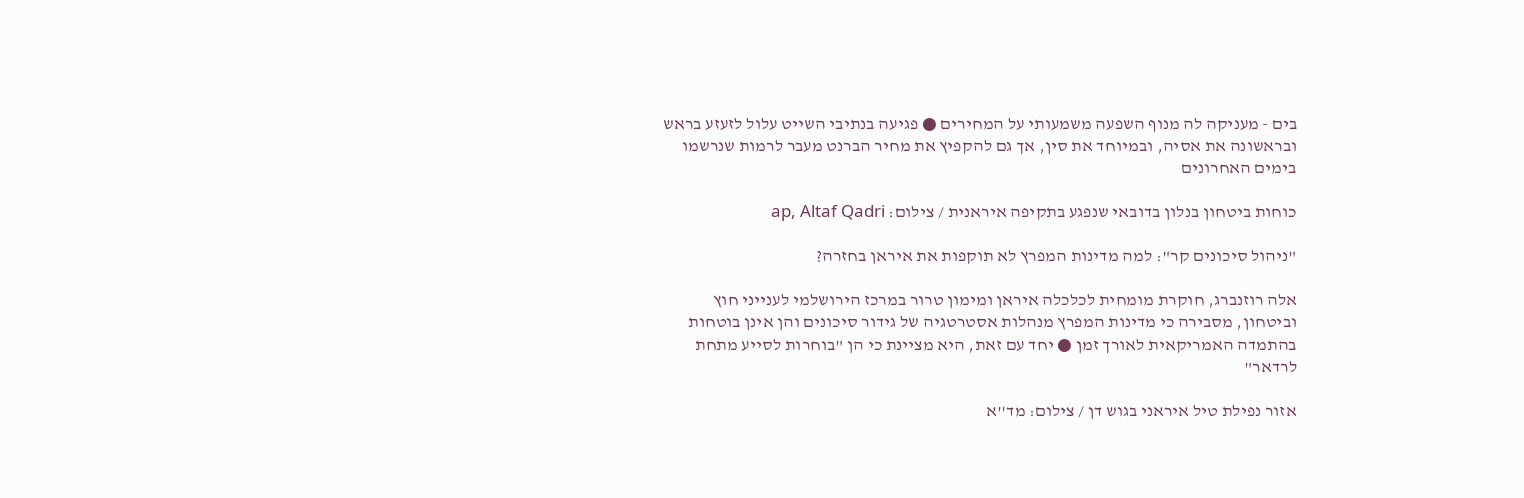בים - מעניקה לה מנוף השפעה משמעותי על המחירים ● פגיעה בנתיבי השייט עלול לזעזע בראש ובראשונה את אסיה, ובמיוחד את סין, אך גם להקפיץ את מחיר הברנט מעבר לרמות שנרשמו בימים האחרונים

כוחות ביטחון בנלון בדובאי שנפגע בתקיפה איראנית / צילום: ap, Altaf Qadri

"ניהול סיכונים קר": למה מדינות המפרץ לא תוקפות את איראן בחזרה?

אלה רוזנברג, חוקרת מומחית לכלכלה איראן ומימון טרור במרכז הירושלמי לענייני חוץ וביטחון, מסבירה כי מדינות המפרץ מנהלות אסטרטגיה של גידור סיכונים והן אינן בוטחות בהתמדה האמריקאית לאורך זמן ● יחד עם זאת, היא מציינת כי הן "בוחרות לסייע מתחת לרדאר"

אזור נפילת טיל איראני בגוש דן / צילום: מד''א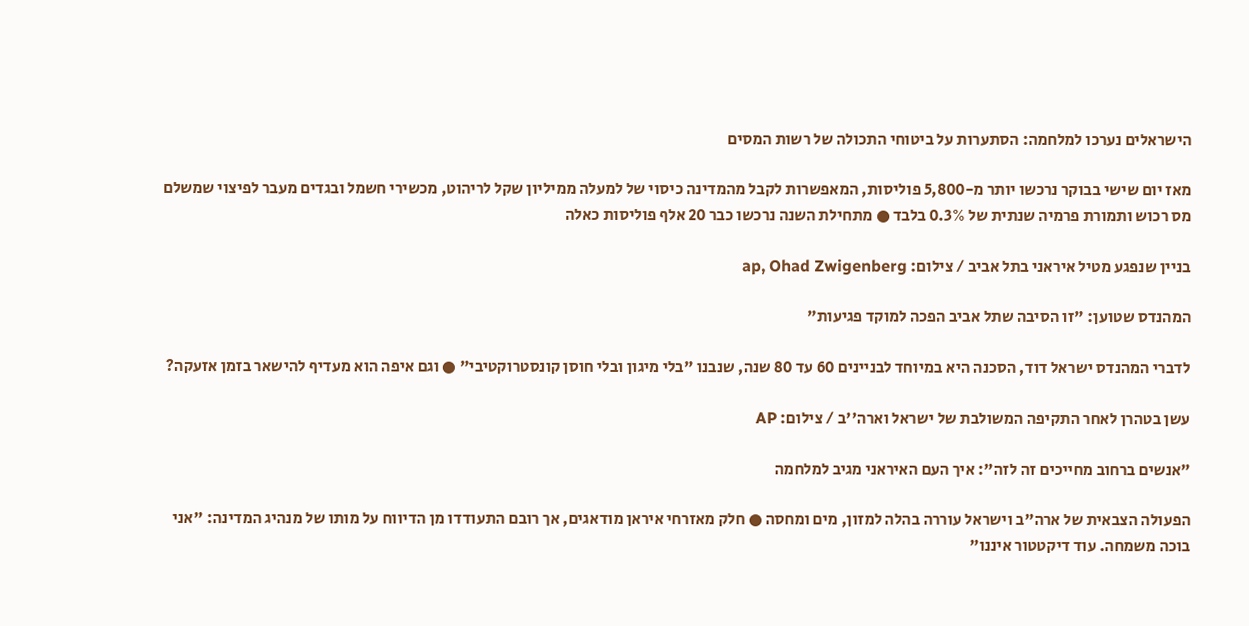הישראלים נערכו למלחמה: הסתערות על ביטוחי התכולה של רשות המסים

מאז יום שישי בבוקר נרכשו יותר מ-5,800 פוליסות, המאפשרות לקבל מהמדינה כיסוי של למעלה ממיליון שקל לריהוט, מכשירי חשמל ובגדים מעבר לפיצוי שמשלם מס רכוש ותמורת פרמיה שנתית של 0.3% בלבד ● מתחילת השנה נרכשו כבר 20 אלף פוליסות כאלה

בניין שנפגע מטיל איראני בתל אביב / צילום: ap, Ohad Zwigenberg

המהנדס שטוען: "זו הסיבה שתל אביב הפכה למוקד פגיעות"

לדברי המהנדס ישראל דוד, הסכנה היא במיוחד לבניינים 60 עד 80 שנה, שנבנו "בלי מיגון ובלי חוסן קונסטרוקטיבי" ● וגם איפה הוא מעדיף להישאר בזמן אזעקה?

עשן בטהרן לאחר התקיפה המשולבת של ישראל וארה''ב / צילום: AP

"אנשים ברחוב מחייכים זה לזה": איך העם האיראני מגיב למלחמה

הפעולה הצבאית של ארה"ב וישראל עוררה בהלה למזון, מים ומחסה ● חלק מאזרחי איראן מודאגים, אך רובם התעודדו מן הדיווח על מותו של מנהיג המדינה: "אני בוכה משמחה. עוד דיקטטור איננו"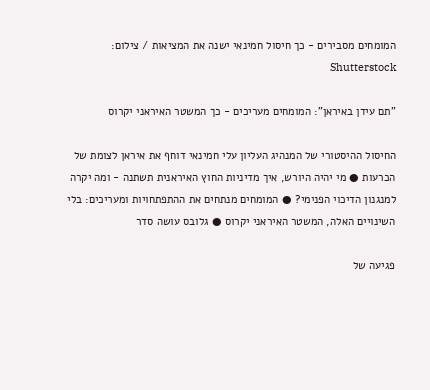המומחים מסבירים - כך חיסול חמינאי ישנה את המציאות / צילום: Shutterstock

"תם עידן באיראן": המומחים מעריכים - כך המשטר האיראני יקרוס

החיסול ההיסטורי של המנהיג העליון עלי חמינאי דוחף את איראן לצומת של הכרעות ● מי יהיה היורש, איך מדיניות החוץ האיראנית תשתנה - ומה יקרה למנגנון הדיכוי הפנימי? ● המומחים מנתחים את ההתפתחויות ומעריכים: בלי השינויים האלה, המשטר האיראני יקרוס ● גלובס עושה סדר

פגיעה של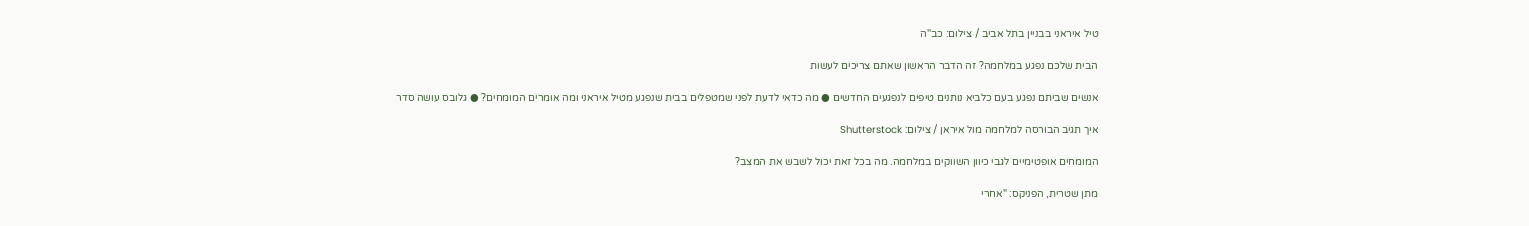טיל איראני בבניין בתל אביב / צילום: כב''ה

הבית שלכם נפגע במלחמה? זה הדבר הראשון שאתם צריכים לעשות

אנשים שביתם נפגע בעם כלביא נותנים טיפים לנפגעים החדשים ● מה כדאי לדעת לפני שמטפלים בבית שנפגע מטיל איראני ומה אומרים המומחים? ● גלובס עושה סדר

איך תגיב הבורסה למלחמה מול איראן / צילום: Shutterstock

המומחים אופטימיים לגבי כיוון השווקים במלחמה. מה בכל זאת יכול לשבש את המצב?

מתן שטרית, הפניקס: "אחרי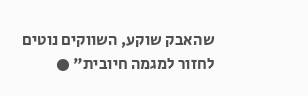שהאבק שוקע, השווקים נוטים לחזור למגמה חיובית" ●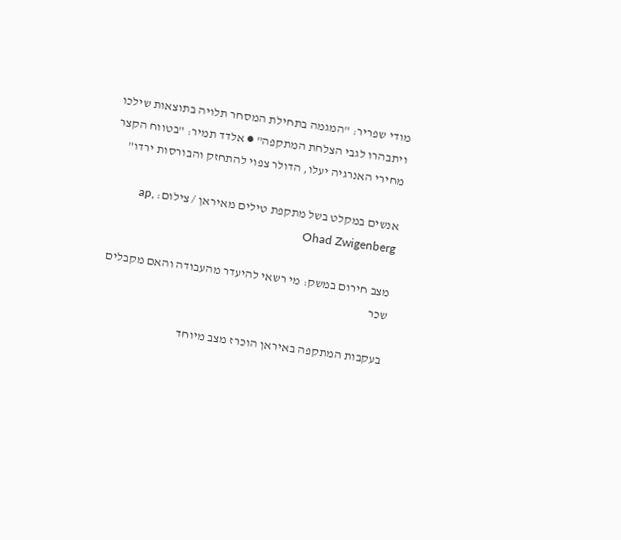מודי שפריר: "המגמה בתחילת המסחר תלויה בתוצאות שילכו ויתבהרו לגבי הצלחת המתקפה" ● אלדד תמיר: "בטווח הקצר מחירי האנרגיה יעלו, הדולר צפוי להתחזק והבורסות ירדו"

אנשים במקלט בשל מתקפת טילים מאיראן / צילום: ap, Ohad Zwigenberg

מצב חירום במשק: מי רשאי להיעדר מהעבודה והאם מקבלים שכר

בעקבות המתקפה באיראן הוכרז מצב מיוחד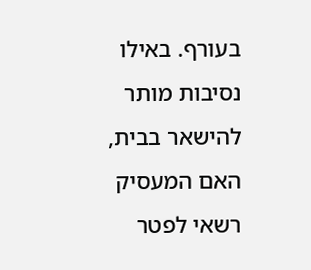בעורף. באילו נסיבות מותר להישאר בבית, האם המעסיק רשאי לפטר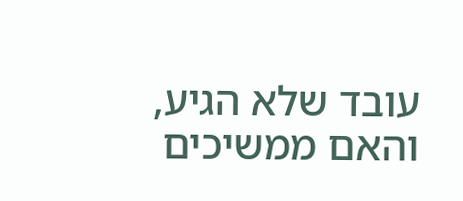עובד שלא הגיע, והאם ממשיכים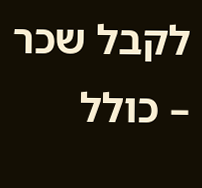לקבל שכר – כולל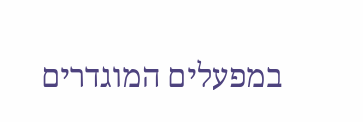במפעלים המוגדרים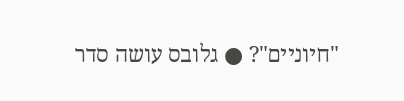"חיוניים"? ● גלובס עושה סדר